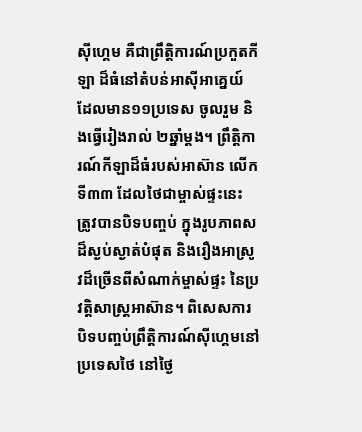ស៊ីហ្គេម គឺជាព្រឹត្តិការណ៍ប្រកួតកីឡា ដ៏ធំនៅតំបន់អាស៊ីអាគ្នេយ៍ ដែលមាន១១ប្រទេស ចូលរួម និងធ្វើរៀងរាល់ ២ឆ្នាំម្ដង។ ព្រឹត្តិការណ៍កីឡាដ៏ធំរបស់អាស៊ាន លើកទី៣៣ ដែលថៃជាម្ចាស់ផ្ទះនេះ ត្រូវបានបិទបញ្ចប់ ក្នុងរូបភាពសដ៏ស្ងប់ស្ងាត់បំផុត និងរឿងអាស្រូវដ៏ច្រើនពីសំណាក់ម្ចាស់ផ្ទះ នៃប្រវត្តិសាស្ដ្រអាស៊ាន។ ពិសេសការបិទបញ្ចប់ព្រឹត្តិការណ៍ស៊ីហ្គេមនៅប្រទេសថៃ នៅថ្ងៃ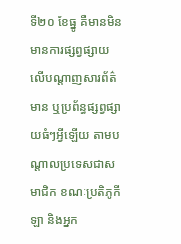ទី២០ ខែធ្នូ គឺមានមិនមានការផ្សព្វផ្សាយលើបណ្តាញសារព័ត៌មាន ឬប្រព័ន្ធផ្សព្វផ្សាយធំៗអ្វីឡើយ តាមបណ្ដាលប្រទេសជាសមាជិក ខណៈប្រតិភូកីឡា និងអ្នក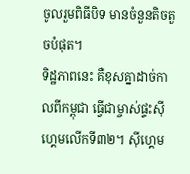ចូលរួមពិធីបិទ មានចំនួនតិចតួចបំផុត។
ទិដ្ឋភាពនេះ គឺខុសគ្នាដាច់កាលពីកម្ពុជា ធ្វើជាម្ចាស់ផ្ទះស៊ីហ្គេមលើកទី៣២។ ស៊ីហ្គេម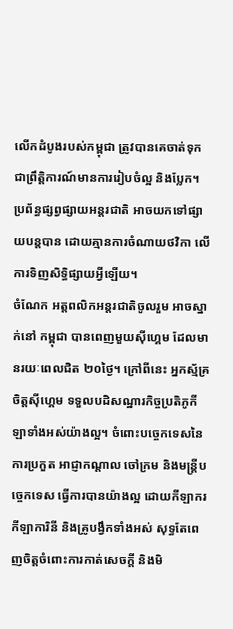លើកដំបូងរបស់កម្ពុជា ត្រូវបានគេចាត់ទុកជាព្រឹត្តិការណ៍មានការរៀបចំល្អ និងប្លែក។ ប្រព័ន្ធផ្សព្វផ្សាយអន្ដរជាតិ អាចយកទៅផ្សាយបន្ដបាន ដោយគ្មានការចំណាយថវិកា លើការទិញសិទ្ធិផ្សាយអ្វីឡើយ។
ចំណែក អត្ដពលិកអន្ដរជាតិចូលរួម អាចស្នាក់នៅ កម្ពុជា បានពេញមួយស៊ីហ្គេម ដែលមានរយៈពេលជិត ២០ថ្ងៃ។ ក្រៅពីនេះ អ្នកស្ម័គ្រចិត្តស៊ីហ្គេម ទទួលបដិសណ្ឋារកិច្ចប្រតិភូកីឡាទាំងអស់យ៉ាងល្អ។ ចំពោះបច្ចេកទេសនៃការប្រកួត អាជ្ញាកណ្ដាល ចៅក្រម និងមន្ដ្រីបច្ចេកទេស ធ្វើការបានយ៉ាងល្អ ដោយកីឡាករ កីឡាការិនី និងគ្រូបង្វឹកទាំងអស់ សុទ្ធតែពេញចិត្តចំពោះការកាត់សេចក្ដី និងមិ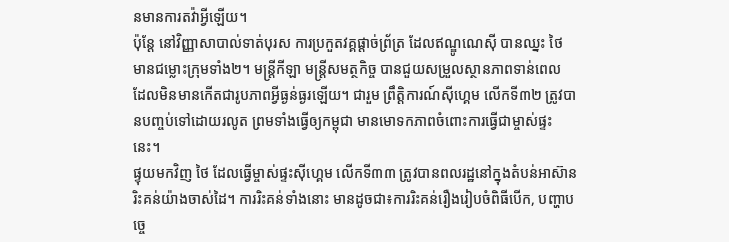នមានការតវ៉ាអ្វីឡើយ។
ប៉ុន្ដែ នៅវិញ្ញាសាបាល់ទាត់បុរស ការប្រកួតវគ្គផ្ដាច់ព្រ័ត្រ ដែលឥណ្ឌូណេស៊ី បានឈ្នះ ថៃ មានជម្លោះក្រុមទាំង២។ មន្ដ្រីកីឡា មន្ដ្រីសមត្ថកិច្ច បានជួយសម្រួលស្ថានភាពទាន់ពេល ដែលមិនមានកើតជារូបភាពអ្វីធ្ងន់ធ្ងរឡើយ។ ជារួម ព្រឹត្តិការណ៍ស៊ីហ្គេម លើកទី៣២ ត្រូវបានបញ្ចប់ទៅដោយរលូត ព្រមទាំងធ្វើឲ្យកម្ពុជា មានមោទកភាពចំពោះការធ្វើជាម្ចាស់ផ្ទះនេះ។
ផ្ទុយមកវិញ ថៃ ដែលធ្វើម្ចាស់ផ្ទះស៊ីហ្គេម លើកទី៣៣ ត្រូវបានពលរដ្ឋនៅក្នុងតំបន់អាស៊ាន រិះគន់យ៉ាងចាស់ដៃ។ ការរិះគន់ទាំងនោះ មានដូចជា៖ការរិះគន់រឿងរៀបចំពិធីបើក, បញ្ហាបច្ចេ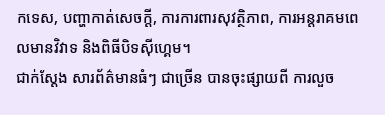កទេស, បញ្ហាកាត់សេចក្ដី, ការការពារសុវត្ថិភាព, ការអន្ដរាគមពេលមានវិវាទ និងពិធីបិទស៊ីហ្គេម។
ជាក់ស្ដែង សារព័ត៌មានធំៗ ជាច្រើន បានចុះផ្សាយពី ការលួច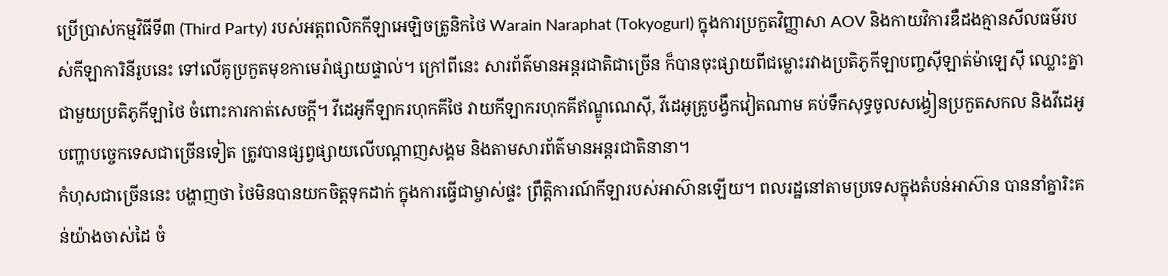ប្រើប្រាស់កម្មវិធីទី៣ (Third Party) របស់អត្ដពលិកកីឡាអេឡិចត្រូនិកថៃ Warain Naraphat (Tokyogurl) ក្នុងការប្រកួតវិញ្ញាសា AOV និងកាយវិការឌឺដងគ្មានសីលធម៌របស់កីឡាការិនីរូបនេះ ទៅលើគូប្រកួតមុខកាមេរ៉ាផ្សាយផ្ទាល់។ ក្រៅពីនេះ សារព័ត៌មានអន្ដរជាតិជាច្រើន ក៏បានចុះផ្សាយពីជម្លោះរវាងប្រតិភូកីឡាបញ្ចស៊ីឡាត់ម៉ាឡេស៊ី ឈ្លោះគ្នាជាមួយប្រតិភូកីឡាថៃ ចំពោះការកាត់សេចក្ដី។ វីដេអូកីឡាករហុកគីថៃ វាយកីឡាករហុកគីឥណ្ឌូណេស៊ី, វីដេអូគ្រូបង្វឹកវៀតណាម គប់ទឹកសុទ្ធចូលសង្វៀនប្រកួតសកល និងវីដេអូបញ្ហាបច្ចេកទេសជាច្រើនទៀត ត្រូវបានផ្សព្វផ្សាយលើបណ្ដាញសង្គម និងតាមសារព័ត៌មានអន្ដរជាតិនានា។
កំហុសជាច្រើននេះ បង្ហាញថា ថៃមិនបានយកចិត្តទុកដាក់ ក្នុងការធ្វើជាម្ចាស់ផ្ទះ ព្រឹត្តិការណ៍កីឡារបស់អាស៊ានឡើយ។ ពលរដ្ឋនៅតាមប្រទេសក្នុងតំបន់អាស៊ាន បាននាំគ្នារិះគន់យ៉ាងចាស់ដៃ ចំ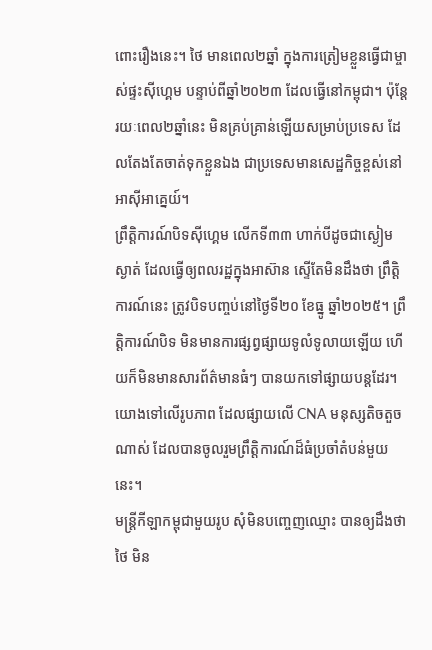ពោះរឿងនេះ។ ថៃ មានពេល២ឆ្នាំ ក្នុងការត្រៀមខ្លួនធ្វើជាម្ចាស់ផ្ទះស៊ីហ្គេម បន្ទាប់ពីឆ្នាំ២០២៣ ដែលធ្វើនៅកម្ពុជា។ ប៉ុន្ដែ រយៈពេល២ឆ្នាំនេះ មិនគ្រប់គ្រាន់ឡើយសម្រាប់ប្រទេស ដែលតែងតែចាត់ទុកខ្លួនឯង ជាប្រទេសមានសេដ្ឋកិច្ចខ្ពស់នៅអាស៊ីអាគ្នេយ៍។
ព្រឹត្តិការណ៍បិទស៊ីហ្គេម លើកទី៣៣ ហាក់បីដូចជាស្ងៀមស្ងាត់ ដែលធ្វើឲ្យពលរដ្ឋក្នុងអាស៊ាន ស្ទើតែមិនដឹងថា ព្រឹត្តិការណ៍នេះ ត្រូវបិទបញ្ចប់នៅថ្ងៃទី២០ ខែធ្នូ ឆ្នាំ២០២៥។ ព្រឹត្តិការណ៍បិទ មិនមានការផ្សព្វផ្សាយទូលំទូលាយឡើយ ហើយក៏មិនមានសារព័ត៌មានធំៗ បានយកទៅផ្សាយបន្ដដែរ។ យោងទៅលើរូបភាព ដែលផ្សាយលើ CNA មនុស្សតិចតួចណាស់ ដែលបានចូលរួមព្រឹត្តិការណ៍ដ៏ធំប្រចាំតំបន់មួយនេះ។
មន្ដ្រីកីឡាកម្ពុជាមួយរូប សុំមិនបញ្ចេញឈ្មោះ បានឲ្យដឹងថា ថៃ មិន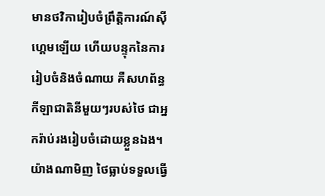មានថវិការៀបចំព្រឹត្តិការណ៍ស៊ីហ្គេមឡើយ ហើយបន្ទុកនៃការរៀបចំនិងចំណាយ គឺសហព័ន្ធកីឡាជាតិនីមួយៗរបស់ថៃ ជាអ្នករ៉ាប់រងរៀបចំដោយខ្លួនឯង។
យ៉ាងណាមិញ ថៃធ្លាប់ទទួលធ្វើ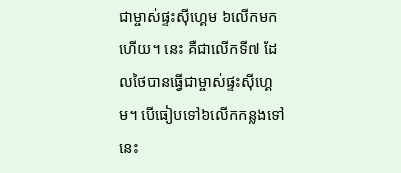ជាម្ចាស់ផ្ទះស៊ីហ្គេម ៦លើកមកហើយ។ នេះ គឺជាលើកទី៧ ដែលថៃបានធ្វើជាម្ចាស់ផ្ទះស៊ីហ្គេម។ បើធៀបទៅ៦លើកកន្លងទៅ នេះ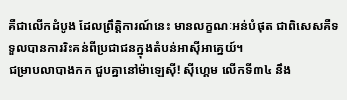គឺជាលើកដំបូង ដែលព្រឹត្តិការណ៍នេះ មានលក្ខណៈអន់បំផុត ជាពិសេសគឺទទួលបានការរិះគន់ពីប្រជាជនក្នុងតំបន់អាស៊ីអាគ្នេយ៍។
ជម្រាបលាបាងកក ជួបគ្នានៅម៉ាឡេស៊ី! ស៊ីហ្គេម លើកទី៣៤ នឹង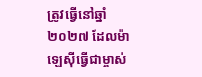ត្រូវធ្វើនៅឆ្នាំ២០២៧ ដែលម៉ាឡេស៊ីធ្វើជាម្ចាស់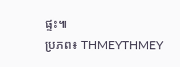ផ្ទះ៕
ប្រភព៖ THMEYTHMEY